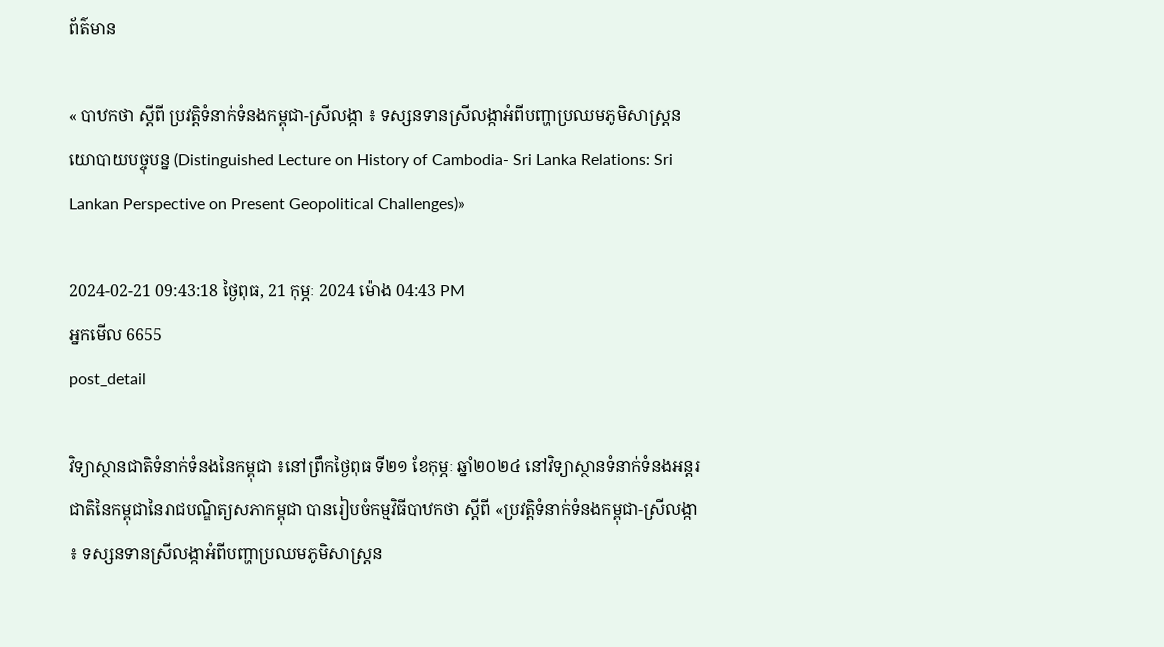ព័ត៌មាន

« បាឋកថា ស្តីពី ប្រវត្តិទំនាក់ទំនងកម្ពុជា-ស្រីលង្កា ៖ ទស្សនទានស្រីលង្កាអំពីបញ្ហាប្រឈមភូមិសាស្ត្រនយោបាយបច្ចុបន្ន (Distinguished Lecture on History of Cambodia- Sri Lanka Relations: Sri Lankan Perspective on Present Geopolitical Challenges)»

2024-02-21 09:43:18 ថ្ងៃពុធ, 21 កុម្ភៈ 2024 ម៉ោង 04:43 PM
អ្នកមើល 6655
post_detail

វិទ្យាស្ថានជាតិទំនាក់ទំនងនៃកម្ពុជា ៖នៅព្រឹកថ្ងៃពុធ ទី២១ ខែកុម្ភៈ ឆ្នាំ២០២៤ នៅវិទ្យាស្ថានទំនាក់ទំនងអន្តរជាតិនៃកម្ពុជានៃរាជបណ្ឌិត្យសភាកម្ពុជា បានរៀបចំកម្មវិធីបាឋកថា ស្តីពី «ប្រវត្តិទំនាក់ទំនងកម្ពុជា-ស្រីលង្កា ៖ ទស្សនទានស្រីលង្កាអំពីបញ្ហាប្រឈមភូមិសាស្ត្រន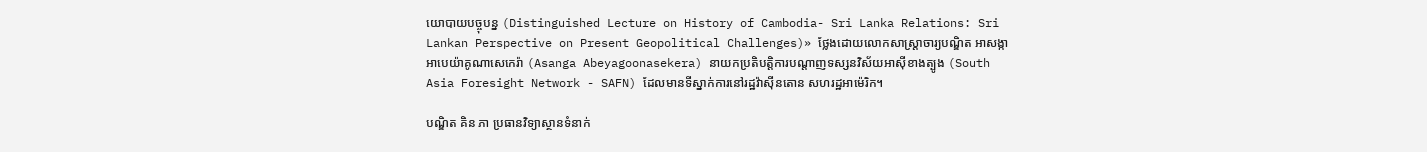យោបាយបច្ចុបន្ន (Distinguished Lecture on History of Cambodia- Sri Lanka Relations: Sri Lankan Perspective on Present Geopolitical Challenges)» ថ្លែងដោយលោកសាស្ត្រាចារ្យបណ្ឌិត អាសង្កា អាបេយ៉ាគូណាសេកេរ៉ា (Asanga Abeyagoonasekera) នាយកប្រតិបត្តិការបណ្តាញទស្សនវិស័យអាស៊ីខាងត្បូង (South Asia Foresight Network - SAFN) ដែលមានទីស្នាក់ការនៅរដ្ឋវ៉ាស៊ីនតោន សហរដ្ឋអាម៉េរិក។

បណ្ឌិត គិន ភា ប្រធានវិទ្យាស្ថានទំនាក់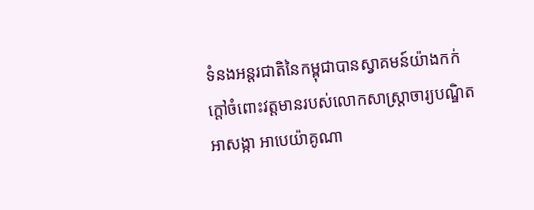ទំនងអន្តរជាតិនៃកម្ពុជាបានស្វាគមន៍យ៉ាងកក់ក្តៅចំពោះវត្តមានរបស់លោកសាស្ត្រាចារ្យបណ្ឌិត អាសង្កា អាបេយ៉ាគូណា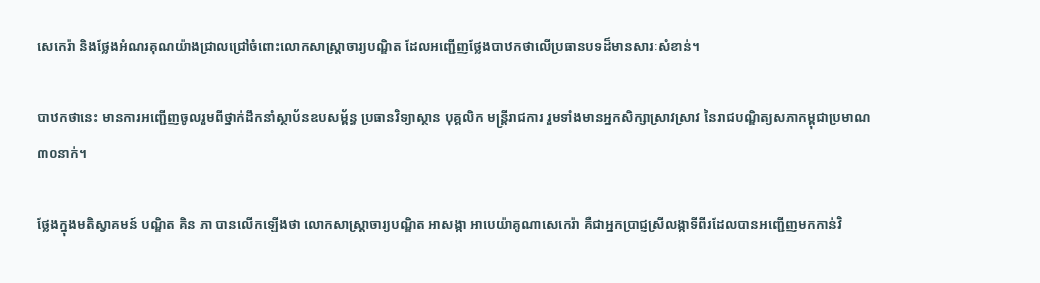សេកេរ៉ា និងថ្លែងអំណរគុណយ៉ាងជ្រាលជ្រៅចំពោះលោកសាស្ត្រាចារ្យបណ្ឌិត ដែលអញ្ជើញថ្លែងបាឋកថាលើប្រធានបទដ៏មានសារៈសំខាន់។

បាឋកថានេះ មានការអញ្ជើញចូលរួមពីថ្នាក់ដឹកនាំស្ថាប័នឧបសម្ព័ន្ធ ប្រធានវិទ្យាស្ថាន បុគ្គលិក មន្ត្រីរាជការ រួមទាំងមានអ្នកសិក្សាស្រាវស្រាវ នៃរាជបណ្ឌិត្យសភាកម្ពុជាប្រមាណ៣០នាក់។

ថ្លែងក្នុងមតិស្វាគមន៍ បណ្ឌិត គិន ភា បានលើកឡើងថា លោកសាស្ត្រាចារ្យបណ្ឌិត អាសង្កា អាបេយ៉ាគូណាសេកេរ៉ា គឺជាអ្នកប្រាជ្ញស្រីលង្កាទីពីរដែលបានអញ្ជើញមកកាន់វិ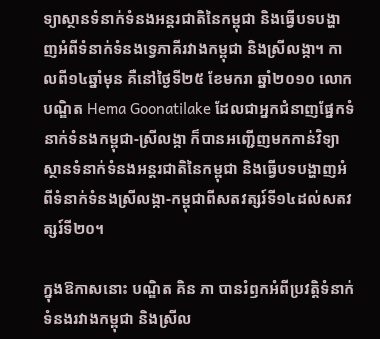ទ្យាស្ថានទំនាក់ទំនងអន្តរជាតិនៃកម្ពុជា និងធ្វើបទបង្ហាញអំពីទំនាក់ទំនងទ្វេភាគីរវាងកម្ពុជា និងស្រីលង្កា។ កាលពី១៤ឆ្នាំមុន គឺនៅថ្ងៃទី២៥ ខែមករា ឆ្នាំ២០១០ លោកបណ្ឌិត Hema Goonatilake ដែលជាអ្នកជំនាញផ្នែកទំនាក់ទំនងកម្ពុជា-ស្រីលង្កា ក៏បានអញ្ជើញមកកាន់វិទ្យាស្ថានទំនាក់ទំនងអន្តរជាតិនៃកម្ពុជា និងធ្វើបទបង្ហាញអំពីទំនាក់ទំនងស្រីលង្កា-កម្ពុជាពីសតវត្សរ៍ទី១៤ដល់សតវត្សរ៍ទី២០។

ក្នុងឱកាសនោះ បណ្ឌិត គិន ភា បានរំឭកអំពីប្រវត្តិទំនាក់ទំនងរវាងកម្ពុជា និងស្រីល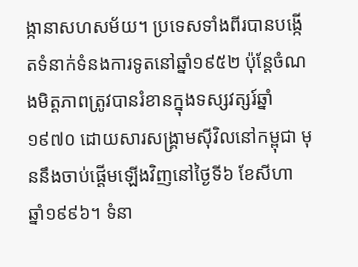ង្កានាសហសម័យ។ ប្រទេសទាំងពីរបានបង្កើតទំនាក់ទំនងការទូតនៅឆ្នាំ១៩៥២ ប៉ុន្តែចំណងមិត្តភាពត្រូវបានរំខានក្នុងទស្សវត្សរ៍ឆ្នាំ១៩៧០ ដោយសារសង្គ្រាមស៊ីវិលនៅកម្ពុជា មុននឹងចាប់ផ្តើមឡើងវិញនៅថ្ងៃទី៦ ខែសីហា ឆ្នាំ១៩៩៦។ ទំនា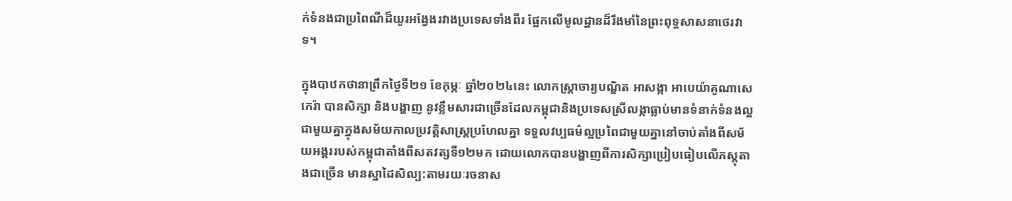ក់ទំនងជាប្រពៃណីដ៏យូរអង្វែងរវាងប្រទេសទាំងពីរ ផ្អែកលើមូលដ្ឋានដ៏រឹងមាំនៃព្រះពុទ្ធសាសនាថេរវាទ។

ក្នុងបាឋកថានាព្រឹកថ្ងៃទី២១ ខែកុម្ភៈ ឆ្នាំ២០២៤នេះ លោកស្ត្រាចារ្យបណ្ឌិត អាសង្កា អាបេយ៉ាគូណាសេកេរ៉ា បានសិក្សា និងបង្ហាញ នូវខ្លឹមសារជាច្រើនដែលកម្ពុជានិងប្រទេសស្រីលង្កាធ្លាប់មានទំនាក់ទំនងល្អជាមួយគ្នាក្នុងសម័យកាលប្រវត្តិសាស្ត្រប្រហែលគ្នា ទទួលវប្បធម៌ល្អប្រពៃជាមួយគ្នានៅចាប់តាំងពីសម័យអង្គររបស់កម្ពុជាតាំងពីសតវត្សទី១២មក ដោយលោកបានបង្ហាញពីការសិក្សាប្រៀបធៀបលើភស្តុតាងជាច្រើន មានស្នាដៃសិល្ប:តាមរយៈរចនាស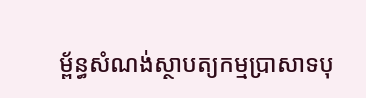ម្ព័ន្ធសំណង់ស្ថាបត្យកម្មប្រាសាទបុ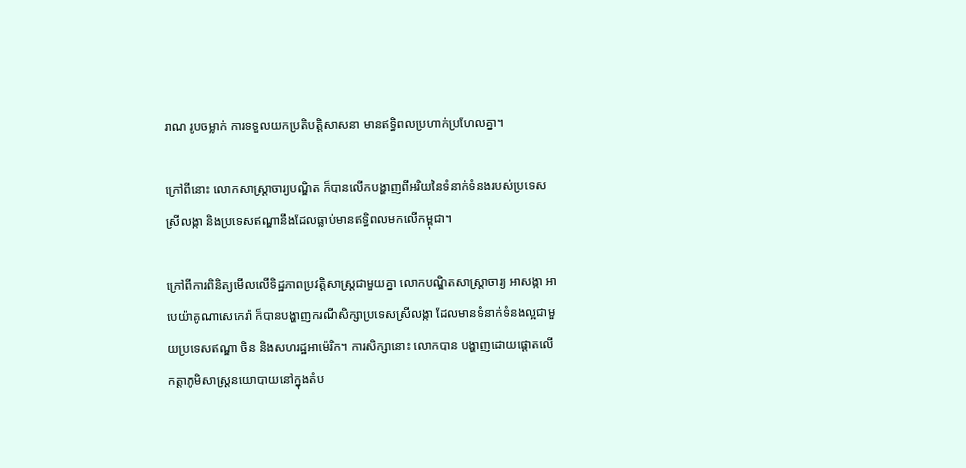រាណ រូបចម្លាក់ ការទទួលយកប្រតិបត្តិសាសនា មានឥទ្ធិពលប្រហាក់ប្រហែលគ្នា។

ក្រៅពីនោះ លោកសាស្ត្រាចារ្យបណ្ឌិត ក៏បានលើកបង្ហាញពីអរិយនៃទំនាក់ទំនងរបស់ប្រទេសស្រីលង្កា និងប្រទេសឥណ្ឌានឹងដែលធ្លាប់មានឥទ្ធិពលមកលើកម្ពុជា។

ក្រៅពីការពិនិត្យមើលលើទិដ្ឋភាពប្រវត្តិសាស្ត្រជាមួយគ្នា លោកបណ្ឌិតសាស្ត្រាចារ្យ អាសង្កា អាបេយ៉ាគូណាសេកេរ៉ា ក៏បានបង្ហាញករណីសិក្សាប្រទេសស្រីលង្កា ដែលមានទំនាក់ទំនងល្អជាមួយប្រទេសឥណ្ឌា ចិន និងសហរដ្ឋអាម៉េរិក។ ការសិក្សានោះ លោកបាន បង្ហាញដោយផ្តោតលើ កត្តាភូមិសាស្ត្រនយោបាយនៅក្នុងតំប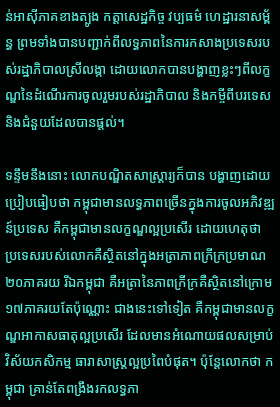ន់អាស៊ីភាគខាងត្បូង កត្តាសេដ្ឋកិច្ច វប្បធម៌ ហេដ្ឋារនាសម្ព័ន្ធ ព្រមទាំងបានបញ្ជាក់ពីលទ្ធភាពនៃការកសាងប្រទេសរបស់រដ្ឋាភិបាលស្រីលង្កា ដោយលោកបានបង្ហាញខ្លះៗពីលក្ខណ្ឌនៃដំណើរការចូលរួមរបស់រដ្ឋាភិបាល និងកម្ចីពីបរទេស និងជំនួយដែលបានផ្តល់។

ទន្ទឹមនឹងនោះ លោកបណ្ឌិតសាស្ត្រារ្យក៏បាន បង្ហាញដោយប្រៀបធៀបថា កម្ពុជាមានលទ្ធភាពច្រើនក្នុងការចូលអភិវឌ្ឍន៍ប្រទេស គឺកម្ពុជាមានលក្ខណ្ឌល្អប្រសើរ ដោយហេតុថា ប្រទេសរបស់លោកគឺស្ថិតនៅក្នុងអត្រាភាពក្រីក្រប្រមាណ២០ភាគរយ រីឯកម្ពុជា គឺអត្រានៃភាពក្រីក្រគឺស្ថិតនៅក្រោម ១៧ភាគរយតែប៉ុណ្ណោះ ជាងនេះទៅទៀត គឺកម្ពុជាមានលក្ខណ្ឌអាកាសធាតុល្អប្រសើរ ដែលមានអំណោយផលសម្រាប់វិស័យកសិកម្ម ធារាសាស្ត្រល្អប្រពៃបំផុត។ ប៉ុន្តែលោកថា កម្ពុជា គ្រាន់តែពង្រឹងរកលទ្ធភា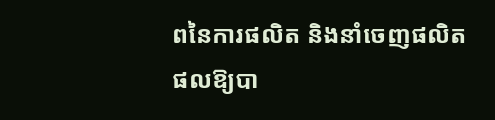ពនៃការផលិត និងនាំចេញផលិតផលឱ្យបា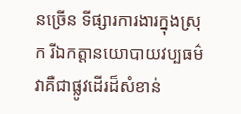នច្រើន ទីផ្សារការងារក្នុងស្រុក រីឯកត្តានយោបាយវប្បធម៌ វាគឺជាផ្លូវដើរដ៏សំខាន់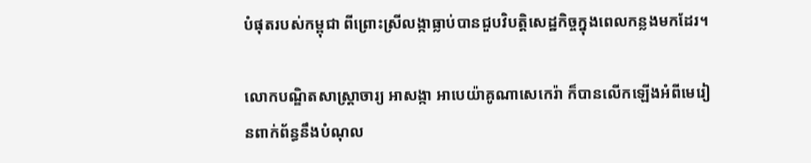បំផុតរបស់កម្ពុជា ពីព្រោះស្រីលង្កាធ្លាប់បានជួបវិបត្តិសេដ្ឋកិច្ចក្នុងពេលកន្លងមកដែរ។

លោកបណ្ឌិតសាស្ត្រាចារ្យ អាសង្កា អាបេយ៉ាគូណាសេកេរ៉ា ក៏បានលើកឡើងអំពីមេរៀនពាក់ព័ន្ធនឹងបំណុល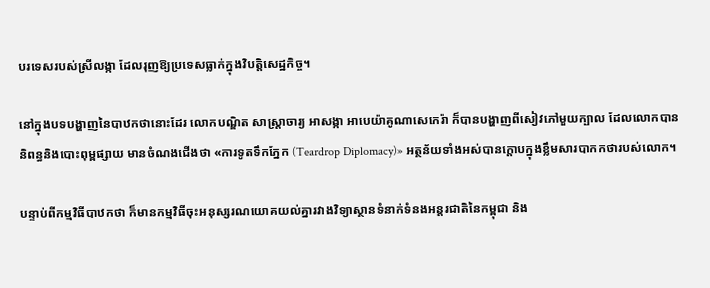បរទេសរបស់ស្រីលង្កា ដែលរុញឱ្យប្រទេសធ្លាក់ក្នុងវិបត្តិសេដ្ឋកិច្ច។

នៅក្នុងបទបង្ហាញនៃបាឋកថានោះដែរ លោកបណ្ឌិត សាស្ត្រាចារ្យ អាសង្កា អាបេយ៉ាគូណាសេកេរ៉ា ក៏បានបង្ហាញពីសៀវភៅមួយក្បាល ដែលលោកបាននិពន្ធនិងបោះពុម្ពផ្សាយ មានចំណងជើងថា «ការទូតទឹកភ្នែក (Teardrop Diplomacy)» អត្ថន័យទាំងអស់បានក្តោបក្នុងខ្លឹមសារបាកកថារបស់លោក។

បន្ទាប់ពីកម្មវិធីបាឋកថា ក៏មានកម្មវិធីចុះអនុស្សរណយោគយល់គ្នារវាងវិទ្យាស្ថានទំនាក់ទំនងអន្តរជាតិនៃកម្ពុជា និង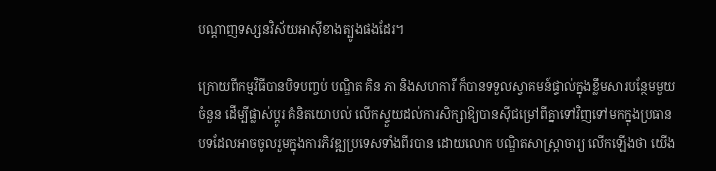បណ្តាញទស្សនវិស័យអាស៊ីខាងត្បូងផងដែរ។

ក្រោយពីកម្មវិធីបានបិទបញ្ចប់ បណ្ឌិត គិន ភា និងសហការី ក៏បានទទួលស្វាគមន៍ផ្ទាល់ក្នុងខ្លឹមសារបន្ថែមមួយចំនួន ដើម្បីផ្លាស់ប្តូរ គំនិតយោបល់ លើកស្ទួយដល់ការសិក្សាឱ្យបានស៊ីជម្រៅពីគ្នាទៅវិញទៅមកក្នុងប្រធានបទដែលអាចចូលរួមក្នុងការភិវឌ្ឍប្រទេសទាំងពីរបាន ដោយលោក បណ្ឌិតសាស្ត្រាចារ្យ លើកឡើងថា យើង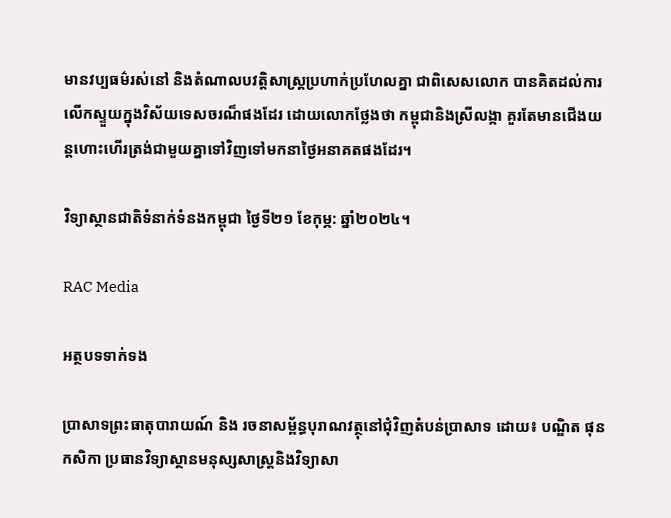មានវប្បធម៌រស់នៅ និងតំណាលបវត្តិសាស្ត្រប្រហាក់ប្រហែលគ្នា ជាពិសេសលោក បានគិតដល់ការលើកស្ទួយក្នុងវិស័យទេសចរណ៏ផងដែរ ដោយលោកថ្លែងថា កម្ពុជានិងស្រីលង្កា គួរតែមានជើងយន្តហោះហើរត្រង់ជាមួយគ្នាទៅវិញទៅមកនាថ្ងៃអនាគតផងដែរ។

វិទ្យាស្ថានជាតិទំនាក់ទំនងកម្ពុជា ថ្ងៃទី២១ ខែកុម្ភ: ឆ្នាំ២០២៤។

RAC Media

អត្ថបទទាក់ទង

ប្រាសាទព្រះធាតុបារាយណ៍ និង រចនាសម្ព័ន្ធបុរាណវត្ថុនៅជុំវិញតំបន់ប្រាសាទ ដោយ៖ បណ្ឌិត ផុន កសិកា ប្រធានវិទ្យាស្ថានមនុស្សសាស្ត្រនិងវិទ្យាសា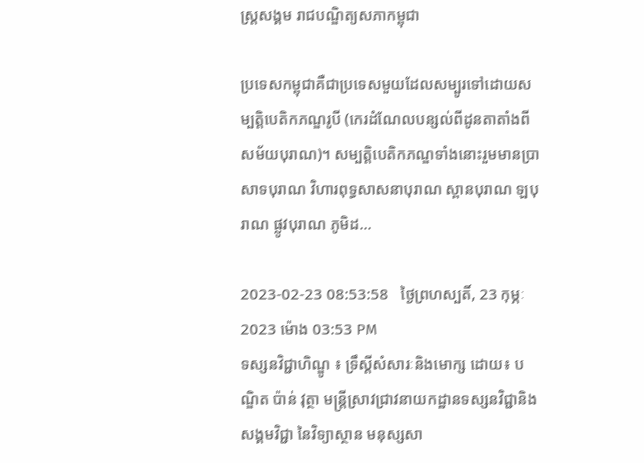ស្ត្រសង្គម រាជបណ្ឌិត្យសភាកម្ពុជា

ប្រទេសកម្ពុជាគឺជាប្រទេសមួយដែលសម្បូរទៅដោយសម្បត្តិបេតិកភណ្ឌរូបី (កេរដំណែលបន្សល់ពីដូនតាតាំងពីសម័យបុរាណ)។ សម្បត្តិបេតិកភណ្ឌទាំងនោះរួមមានប្រាសាទបុរាណ វិហារពុទ្ធសាសនាបុរាណ ស្ពានបុរាណ ឡបុរាណ ផ្លូវបុរាណ ភូមិដ...

2023-02-23 08:53:58   ថ្ងៃព្រហស្បតិ៍, 23 កុម្ភៈ 2023 ម៉ោង 03:53 PM
ទស្សនវិជ្ជាហិណ្ឌូ ៖ ទ្រឹស្តីសំសារៈនិងមោក្ស ដោយ៖ បណ្ឌិត ប៉ាន់ វុត្ថា មន្ត្រីស្រាវជ្រាវនាយកដ្ឋានទស្សនវិជ្ជានិងសង្គមវិជ្ជា នៃវិទ្យាស្ថាន មនុស្សសា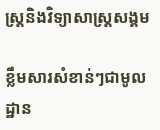ស្ត្រនិងវិទ្យាសាស្ត្រសង្គម

ខ្លឹមសារសំខាន់ៗជាមូលដ្ឋាន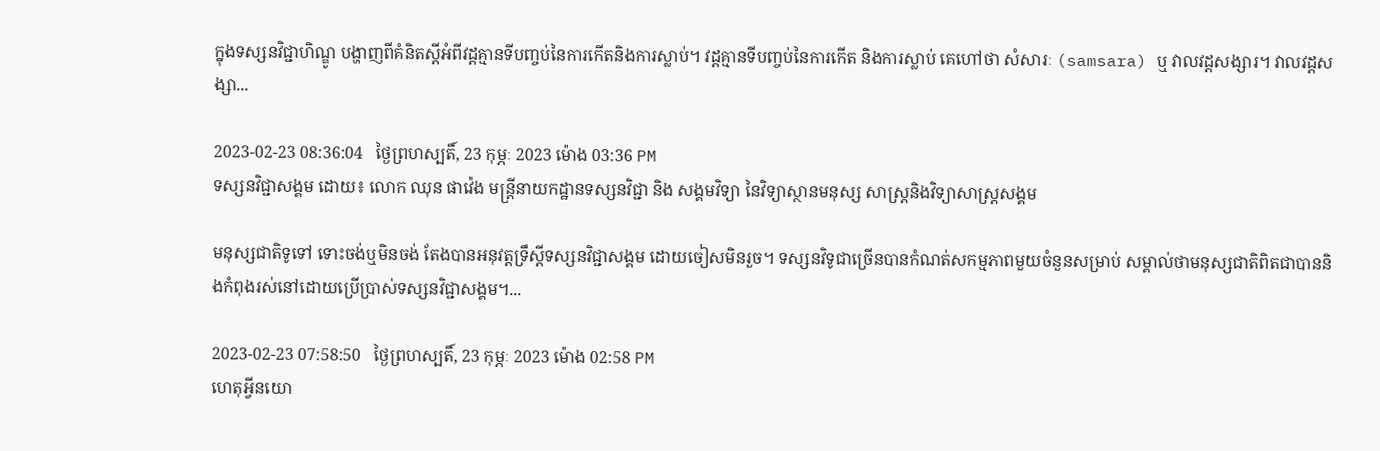ក្នុងទស្សនវិជ្ជាហិណ្ឌូ បង្ហាញពីគំនិតស្តីអំពីវដ្តគ្មានទីបញ្ចប់នៃការកើតនិងការស្លាប់។ វដ្តគ្មានទីបញ្ចប់នៃការកើត និងការស្លាប់ គេហៅថា សំសារៈ (samsara) ឬ វាលវដ្តសង្សារ។ វាលវដ្តសង្សា...

2023-02-23 08:36:04   ថ្ងៃព្រហស្បតិ៍, 23 កុម្ភៈ 2023 ម៉ោង 03:36 PM
ទស្សនវិជ្ជាសង្គម ដោយ៖ លោក ឈុន ផាវ៉េង មន្ត្រីនាយកដ្ឋានទស្សនវិជ្ជា និង សង្គមវិទ្យា នៃវិទ្យាស្ថានមនុស្ស សាស្ត្រនិងវិទ្យាសាស្រ្តសង្គម

មនុស្សជាតិទូទៅ ទោះចង់ឬមិនចង់ តែងបានអនុវត្តទ្រឹស្តីទស្សនវិជ្ជាសង្គម ដោយចៀសមិនរួច។ ទស្សនវិទូជាច្រើនបានកំណត់សកម្មភាពមួយចំនួនសម្រាប់ សម្គាល់ថាមនុស្សជាតិពិតជាបាននិងកំពុងរស់នៅដោយប្រើប្រាស់ទស្សនវិជ្ជាសង្គម។...

2023-02-23 07:58:50   ថ្ងៃព្រហស្បតិ៍, 23 កុម្ភៈ 2023 ម៉ោង 02:58 PM
ហេតុអ្វីនយោ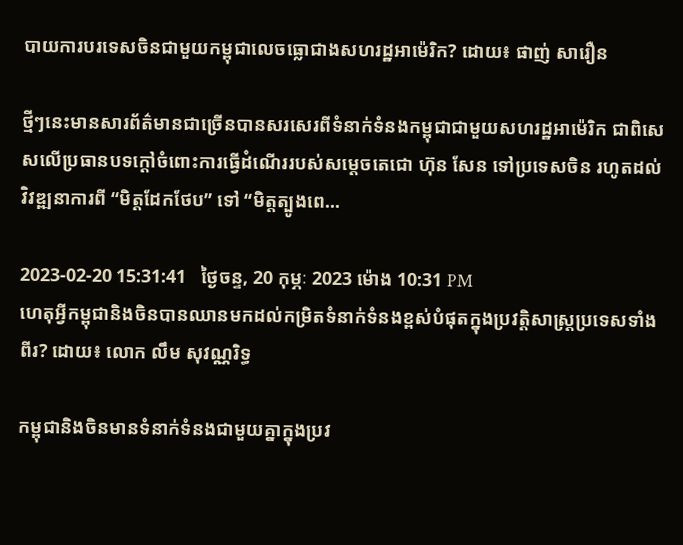បាយការបរទេសចិនជាមួយកម្ពុជាលេចធ្លោជាងសហរដ្ឋអាម៉េរិក? ដោយ៖ ផាញ់ សារឿន

ថ្មីៗនេះមានសារព័ត៌មានជាច្រើនបានសរសេរពីទំនាក់ទំនងកម្ពុជាជាមួយសហរដ្ឋអាម៉េរិក ជាពិសេសលើប្រធានបទក្ដៅចំពោះការធ្វើដំណើររបស់សម្ដេចតេជោ ហ៊ុន សែន ទៅប្រទេសចិន រហូតដល់វិវឌ្ឍនាការពី “មិត្តដែកថែប” ទៅ “មិត្តត្បូងពេ...

2023-02-20 15:31:41   ថ្ងៃចន្ទ, 20 កុម្ភៈ 2023 ម៉ោង 10:31 PM
ហេតុអ្វីកម្ពុជានិងចិនបានឈានមកដល់កម្រិតទំនាក់ទំនងខ្ពស់បំផុតក្នុងប្រវត្តិសាស្ត្រប្រទេសទាំងពីរ? ដោយ៖ លោក លឹម សុវណ្ណរិទ្ធ

កម្ពុជានិងចិនមានទំនាក់ទំនងជាមួយគ្នាក្នុងប្រវ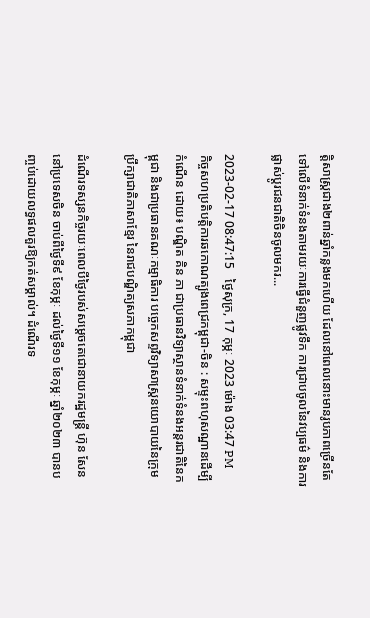ត្តិសាស្ត្រជាង២ពាន់ឆ្នាំកន្លងមកហើយ ដែលនៅពេលនោះមានរូបភាពច្រើនតែទៅលើទំនាក់ទំនងតាមរយៈការធ្វើជំនួញផ្លូវទឹក ការជ្រាបចូលនៃវប្បធម៌ និងការផ្លាស់ប្ដូរជនជាតិចិនចូលមករ...

2023-02-17 08:47:15   ថ្ងៃសុក្រ, 17 កុម្ភៈ 2023 ម៉ោង 03:47 PM
កិច្ចសហប្រតិបត្តិការឆកោណត្បូងពេជ្រកម្ពុជា-ចិន : សម្ទុះពហុសណ្ឋានដើម្បីកំណើន ដោយ៖ បណ្ឌិត គិន ភា ជាប្រធានវិទ្យាស្ថានទំនាក់ទំនងអន្តរជាតិនៃកម្ពុជា និងជាប្រធានគណៈកម្មាធិការ បច្ចេកសព្ទវិទ្យាសាស្ត្រនយោបាយនៃក្រុមប្រឹក្សាជាតិភាសាខ្មែរ នៃរាជបណ្ឌិត្យសភាកម្ពុជា

ដំណើរទស្សនកិច្ចរយៈពេលបីថ្ងៃរបស់សម្តេចតេជោនាយករដ្ឋមន្ត្រី ហ៊ុន សែន នៅប្រទេសចិន ចាប់ពីថ្ងៃទី៩ ខែកុម្ភៈ ដល់ថ្ងៃទី១១ ខែកុម្ភៈ ឆ្នាំ២០២៣ បានបញ្ចប់ដោយលទ្ធផលគួរឱ្យកត់សម្គាល់។ ដំណើរទ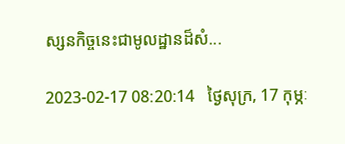ស្សនកិច្ចនេះជាមូលដ្ឋានដ៏សំ...

2023-02-17 08:20:14   ថ្ងៃសុក្រ, 17 កុម្ភៈ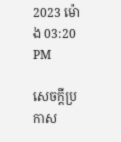2023 ម៉ោង 03:20 PM

សេចក្តីប្រកាស